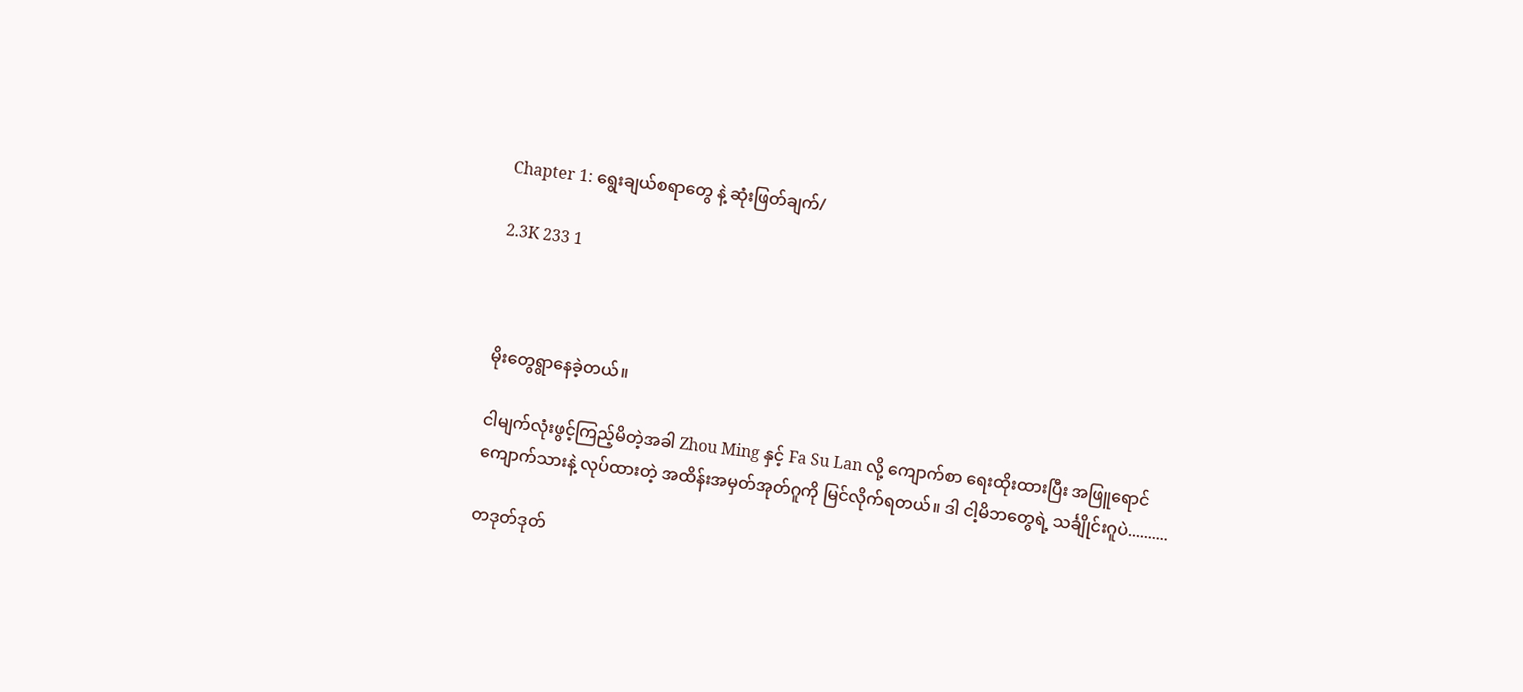Chapter 1: ရွေးချယ်စရာတွေ နဲ့ ဆုံးဖြတ်ချက်/

2.3K 233 1



မိုးတွေရွာနေခဲ့တယ်။

ငါမျက်လုံးဖွင့်ကြည့်မိတဲ့အခါ Zhou Ming နှင့် Fa Su Lan လို့ ကျောက်စာ ရေးထိုးထားပြီး အဖြူရောင်ကျောက်သားနဲ့ လုပ်ထားတဲ့ အထိန်းအမှတ်အုတ်ဂူကို မြင်လိုက်ရတယ်။ ဒါ ငါ့မိဘတွေရဲ့ သင်္ချိုင်းဂူပဲ..........

တဒုတ်ဒုတ်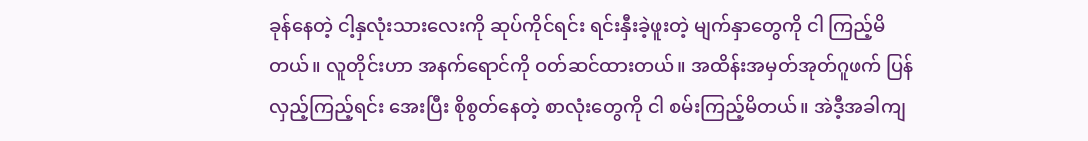ခုန်နေတဲ့ ငါ့နှလုံးသားလေးကို ဆုပ်ကိုင်ရင်း ရင်းနှီးခဲ့ဖူးတဲ့ မျက်နှာတွေကို ငါ ကြည့်မိတယ်။ လူတိုင်းဟာ အနက်ရောင်ကို ဝတ်ဆင်ထားတယ်။ အထိန်းအမှတ်အုတ်ဂူဖက် ပြန်လှည့်ကြည့်ရင်း အေးပြီး စိုစွတ်နေတဲ့ စာလုံးတွေကို ငါ စမ်းကြည့်မိတယ်။ အဲဒီ့အခါကျ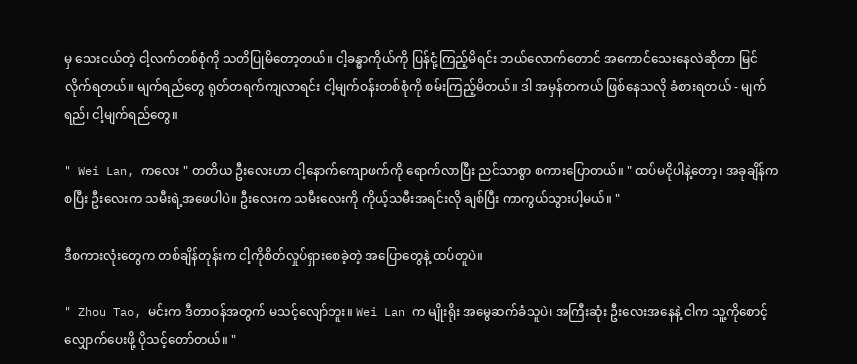မှ သေးငယ်တဲ့ ငါ့လက်တစ်စုံကို သတိပြုမိတော့တယ်။ ငါ့ခန္ဓာကိုယ်ကို ပြန်ငုံ့ကြည့်မိရင်း ဘယ်လောက်တောင် အကောင်သေးနေလဲဆိုတာ မြင်လိုက်ရတယ်။ မျက်ရည်တွေ ရုတ်တရက်ကျလာရင်း ငါ့မျက်ဝန်းတစ်စုံကို စမ်းကြည့်မိတယ်။ ဒါ အမှန်တကယ် ဖြစ်နေသလို ခံစားရတယ် - မျက်ရည်၊ ငါ့မျက်ရည်တွေ။

" Wei Lan, ကလေး " တတိယ ဦးလေးဟာ ငါ့နောက်ကျောဖက်ကို ရောက်လာပြီး ညင်သာစွာ စကားပြောတယ်။ " ထပ်မငိုပါနဲ့တော့၊ အခုချိန်ကစပြီး ဦးလေးက သမီးရဲ့အဖေပါပဲ။ ဦးလေးက သမီးလေးကို ကိုယ့်သမီးအရင်းလို ချစ်ပြီး ကာကွယ်သွားပါ့မယ်။ "

ဒီစကားလုံးတွေက တစ်ချိန်တုန်းက ငါ့ကိုစိတ်လှုပ်ရှားစေခဲ့တဲ့ အပြောတွေနဲ့ ထပ်တူပဲ။

" Zhou Tao, မင်းက ဒီတာဝန်အတွက် မသင့်လျော်ဘူး။ Wei Lan က မျိုးရိုး အမွေဆက်ခံသူပဲ၊ အကြီးဆုံး ဦးလေးအနေနဲ့ ငါက သူ့ကိုစောင့်လျှောက်ပေးဖို့ ပိုသင့်တော်တယ်။ "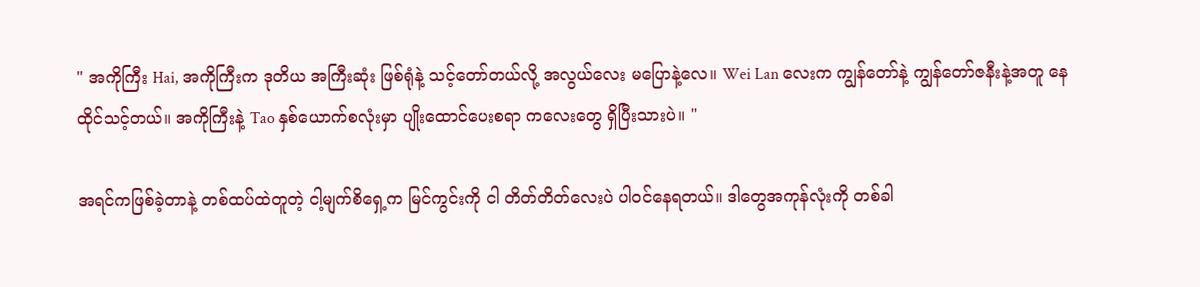" အကိုကြီး Hai, အကိုကြီးက ဒုတိယ အကြီးဆုံး ဖြစ်ရုံနဲ့ သင့်တော်တယ်လို့ အလွယ်လေး မပြောနဲ့လေ။ Wei Lan လေးက ကျွန်တော်နဲ့ ကျွန်တော်ဇနီးနဲ့အတူ နေထိုင်သင့်တယ်။ အကိုကြီးနဲ့ Tao နှစ်ယောက်စလုံးမှာ ပျိုးထောင်ပေးစရာ ကလေးတွေ ရှိပြီးသားပဲ။ "

အရင်ကဖြစ်ခဲ့တာနဲ့ တစ်ထပ်ထဲတူတဲ့ ငါ့မျက်စိရှေ့က မြင်ကွင်းကို ငါ တိတ်တိတ်လေးပဲ ပါဝင်နေရတယ်။ ဒါတွေအကုန်လုံးကို တစ်ခါ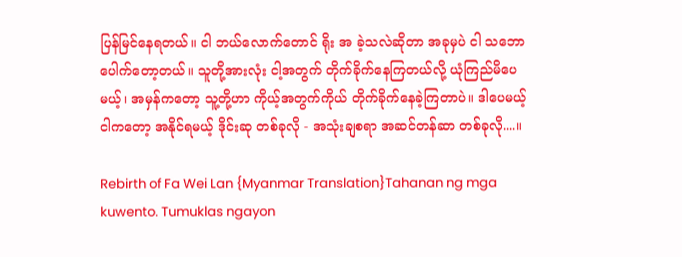ပြန်မြင်နေရတယ်။ ငါ ဘယ်လောက်တောင် ရိုး အ ခဲ့သလဲဆိုတာ အခုမှပဲ ငါ သဘောပေါက်တော့တယ်။ သူတို့အားလုံး ငါ့အတွက် တိုက်ခိုက်နေကြတယ်လို့ ယုံကြည်မိပေမယ့်၊ အမှန်ကတော့ သူ့တို့ဟာ ကိုယ့်အတွက်ကိုယ် တိုက်ခိုက်နေခဲ့ကြတာပဲ။ ဒါပေမယ့် ငါကတော့ အနိုင်ရမယ့် ဒိုင်းဆု တစ်ခုလို - အသုံးချစရာ အဆင်တန်ဆာ တစ်ခုလို....။

Rebirth of Fa Wei Lan {Myanmar Translation}Tahanan ng mga kuwento. Tumuklas ngayon